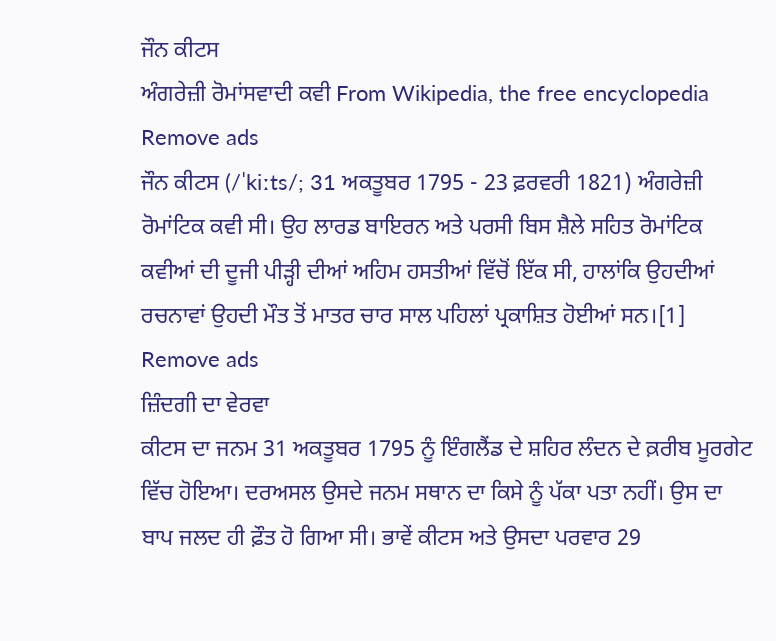ਜੌਨ ਕੀਟਸ
ਅੰਗਰੇਜ਼ੀ ਰੋਮਾਂਸਵਾਦੀ ਕਵੀ From Wikipedia, the free encyclopedia
Remove ads
ਜੌਨ ਕੀਟਸ (/ˈkiːts/; 31 ਅਕਤੂਬਰ 1795 - 23 ਫ਼ਰਵਰੀ 1821) ਅੰਗਰੇਜ਼ੀ ਰੋਮਾਂਟਿਕ ਕਵੀ ਸੀ। ਉਹ ਲਾਰਡ ਬਾਇਰਨ ਅਤੇ ਪਰਸੀ ਬਿਸ ਸ਼ੈਲੇ ਸਹਿਤ ਰੋਮਾਂਟਿਕ ਕਵੀਆਂ ਦੀ ਦੂਜੀ ਪੀੜ੍ਹੀ ਦੀਆਂ ਅਹਿਮ ਹਸਤੀਆਂ ਵਿੱਚੋਂ ਇੱਕ ਸੀ, ਹਾਲਾਂਕਿ ਉਹਦੀਆਂ ਰਚਨਾਵਾਂ ਉਹਦੀ ਮੌਤ ਤੋਂ ਮਾਤਰ ਚਾਰ ਸਾਲ ਪਹਿਲਾਂ ਪ੍ਰਕਾਸ਼ਿਤ ਹੋਈਆਂ ਸਨ।[1]
Remove ads
ਜ਼ਿੰਦਗੀ ਦਾ ਵੇਰਵਾ
ਕੀਟਸ ਦਾ ਜਨਮ 31 ਅਕਤੂਬਰ 1795 ਨੂੰ ਇੰਗਲੈਂਡ ਦੇ ਸ਼ਹਿਰ ਲੰਦਨ ਦੇ ਕ਼ਰੀਬ ਮੂਰਗੇਟ ਵਿੱਚ ਹੋਇਆ। ਦਰਅਸਲ ਉਸਦੇ ਜਨਮ ਸਥਾਨ ਦਾ ਕਿਸੇ ਨੂੰ ਪੱਕਾ ਪਤਾ ਨਹੀਂ। ਉਸ ਦਾ ਬਾਪ ਜਲਦ ਹੀ ਫ਼ੌਤ ਹੋ ਗਿਆ ਸੀ। ਭਾਵੇਂ ਕੀਟਸ ਅਤੇ ਉਸਦਾ ਪਰਵਾਰ 29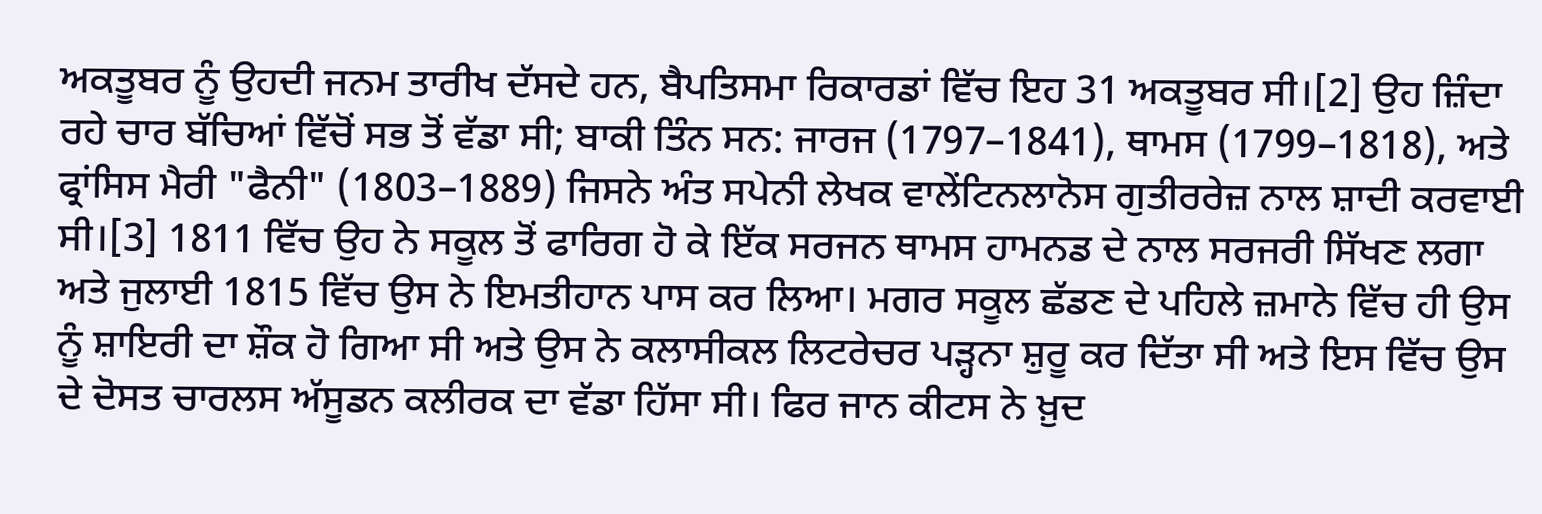ਅਕਤੂਬਰ ਨੂੰ ਉਹਦੀ ਜਨਮ ਤਾਰੀਖ ਦੱਸਦੇ ਹਨ, ਬੈਪਤਿਸਮਾ ਰਿਕਾਰਡਾਂ ਵਿੱਚ ਇਹ 31 ਅਕਤੂਬਰ ਸੀ।[2] ਉਹ ਜ਼ਿੰਦਾ ਰਹੇ ਚਾਰ ਬੱਚਿਆਂ ਵਿੱਚੋਂ ਸਭ ਤੋਂ ਵੱਡਾ ਸੀ; ਬਾਕੀ ਤਿੰਨ ਸਨ: ਜਾਰਜ (1797–1841), ਥਾਮਸ (1799–1818), ਅਤੇ ਫ੍ਰਾਂਸਿਸ ਮੈਰੀ "ਫੈਨੀ" (1803–1889) ਜਿਸਨੇ ਅੰਤ ਸਪੇਨੀ ਲੇਖਕ ਵਾਲੇਂਟਿਨਲਾਨੋਸ ਗੁਤੀਰਰੇਜ਼ ਨਾਲ ਸ਼ਾਦੀ ਕਰਵਾਈ ਸੀ।[3] 1811 ਵਿੱਚ ਉਹ ਨੇ ਸਕੂਲ ਤੋਂ ਫਾਰਿਗ ਹੋ ਕੇ ਇੱਕ ਸਰਜਨ ਥਾਮਸ ਹਾਮਨਡ ਦੇ ਨਾਲ ਸਰਜਰੀ ਸਿੱਖਣ ਲਗਾ ਅਤੇ ਜੁਲਾਈ 1815 ਵਿੱਚ ਉਸ ਨੇ ਇਮਤੀਹਾਨ ਪਾਸ ਕਰ ਲਿਆ। ਮਗਰ ਸਕੂਲ ਛੱਡਣ ਦੇ ਪਹਿਲੇ ਜ਼ਮਾਨੇ ਵਿੱਚ ਹੀ ਉਸ ਨੂੰ ਸ਼ਾਇਰੀ ਦਾ ਸ਼ੌਕ ਹੋ ਗਿਆ ਸੀ ਅਤੇ ਉਸ ਨੇ ਕਲਾਸੀਕਲ ਲਿਟਰੇਚਰ ਪੜ੍ਹਨਾ ਸ਼ੁਰੂ ਕਰ ਦਿੱਤਾ ਸੀ ਅਤੇ ਇਸ ਵਿੱਚ ਉਸ ਦੇ ਦੋਸਤ ਚਾਰਲਸ ਅੱਸੂਡਨ ਕਲੀਰਕ ਦਾ ਵੱਡਾ ਹਿੱਸਾ ਸੀ। ਫਿਰ ਜਾਨ ਕੀਟਸ ਨੇ ਖ਼ੁਦ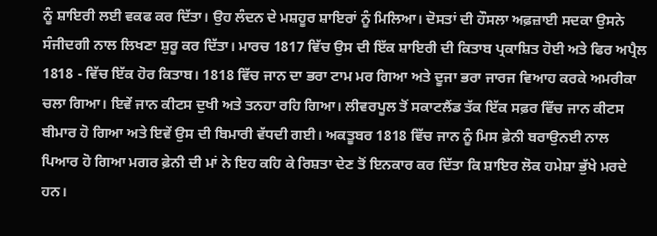ਨੂੰ ਸ਼ਾਇਰੀ ਲਈ ਵਕਫ ਕਰ ਦਿੱਤਾ। ਉਹ ਲੰਦਨ ਦੇ ਮਸ਼ਹੂਰ ਸ਼ਾਇਰਾਂ ਨੂੰ ਮਿਲਿਆ। ਦੋਸਤਾਂ ਦੀ ਹੌਸਲਾ ਅਫ਼ਜ਼ਾਈ ਸਦਕਾ ਉਸਨੇ ਸੰਜੀਦਗੀ ਨਾਲ ਲਿਖਣਾ ਸ਼ੁਰੂ ਕਰ ਦਿੱਤਾ। ਮਾਰਚ 1817 ਵਿੱਚ ਉਸ ਦੀ ਇੱਕ ਸ਼ਾਇਰੀ ਦੀ ਕਿਤਾਬ ਪ੍ਰਕਾਸ਼ਿਤ ਹੋਈ ਅਤੇ ਫਿਰ ਅਪ੍ਰੈਲ 1818 - ਵਿੱਚ ਇੱਕ ਹੋਰ ਕਿਤਾਬ। 1818 ਵਿੱਚ ਜਾਨ ਦਾ ਭਰਾ ਟਾਮ ਮਰ ਗਿਆ ਅਤੇ ਦੂਜਾ ਭਰਾ ਜਾਰਜ ਵਿਆਹ ਕਰਕੇ ਅਮਰੀਕਾ ਚਲਾ ਗਿਆ। ਇਵੇਂ ਜਾਨ ਕੀਟਸ ਦੁਖੀ ਅਤੇ ਤਨਹਾ ਰਹਿ ਗਿਆ। ਲੀਵਰਪੂਲ ਤੋਂ ਸਕਾਟਲੈਂਡ ਤੱਕ ਇੱਕ ਸਫ਼ਰ ਵਿੱਚ ਜਾਨ ਕੀਟਸ ਬੀਮਾਰ ਹੋ ਗਿਆ ਅਤੇ ਇਵੇਂ ਉਸ ਦੀ ਬਿਮਾਰੀ ਵੱਧਦੀ ਗਈ। ਅਕਤੂਬਰ 1818 ਵਿੱਚ ਜਾਨ ਨੂੰ ਮਿਸ ਫ਼ੇਨੀ ਬਰਾਉਨਈ ਨਾਲ ਪਿਆਰ ਹੋ ਗਿਆ ਮਗਰ ਫ਼ੇਨੀ ਦੀ ਮਾਂ ਨੇ ਇਹ ਕਹਿ ਕੇ ਰਿਸ਼ਤਾ ਦੇਣ ਤੋਂ ਇਨਕਾਰ ਕਰ ਦਿੱਤਾ ਕਿ ਸ਼ਾਇਰ ਲੋਕ ਹਮੇਸ਼ਾ ਭੁੱਖੇ ਮਰਦੇ ਹਨ।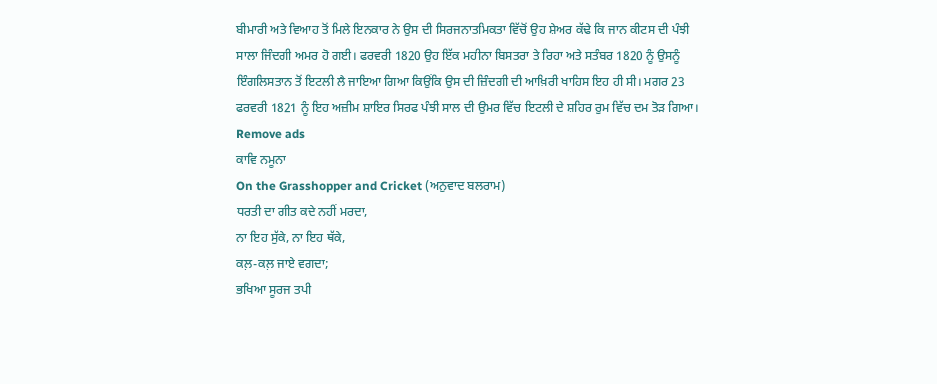ਬੀਮਾਰੀ ਅਤੇ ਵਿਆਹ ਤੋਂ ਮਿਲੇ ਇਨਕਾਰ ਨੇ ਉਸ ਦੀ ਸਿਰਜਨਾਤਮਿਕਤਾ ਵਿੱਚੋਂ ਉਹ ਸ਼ੇਅਰ ਕੱਢੇ ਕਿ ਜਾਨ ਕੀਟਸ ਦੀ ਪੰਝੀ ਸਾਲਾ ਜਿੰਦਗੀ ਅਮਰ ਹੋ ਗਈ। ਫਰਵਰੀ 1820 ਉਹ ਇੱਕ ਮਹੀਨਾ ਬਿਸਤਰਾ ਤੇ ਰਿਹਾ ਅਤੇ ਸਤੰਬਰ 1820 ਨੂੰ ਉਸਨੂੰ ਇੰਗਲਿਸਤਾਨ ਤੋਂ ਇਟਲੀ ਲੈ ਜਾਇਆ ਗਿਆ ਕਿਉਂਕਿ ਉਸ ਦੀ ਜ਼ਿੰਦਗੀ ਦੀ ਆਖ਼ਿਰੀ ਖਾਹਿਸ ਇਹ ਹੀ ਸੀ। ਮਗਰ 23 ਫਰਵਰੀ 1821 ਨੂੰ ਇਹ ਅਜ਼ੀਮ ਸ਼ਾਇਰ ਸਿਰਫ ਪੰਝੀ ਸਾਲ ਦੀ ਉਮਰ ਵਿੱਚ ਇਟਲੀ ਦੇ ਸ਼ਹਿਰ ਰੁਮ ਵਿੱਚ ਦਮ ਤੋੜ ਗਿਆ।
Remove ads
ਕਾਵਿ ਨਮੂਨਾ
On the Grasshopper and Cricket (ਅਨੁਵਾਦ ਬਲਰਾਮ)
ਧਰਤੀ ਦਾ ਗੀਤ ਕਦੇ ਨਹੀਂ ਮਰਦਾ,
ਨਾ ਇਹ ਸੁੱਕੇ, ਨਾ ਇਹ ਥੱਕੇ,
ਕਲ਼-ਕਲ਼ ਜਾਏ ਵਗਦਾ;
ਭਖਿਆ ਸੂਰਜ ਤਪੀ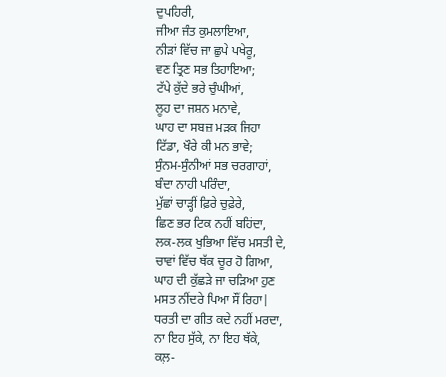ਦੁਪਹਿਰੀ,
ਜੀਆ ਜੰਤ ਕੁਮਲਾਇਆ,
ਨੀੜਾਂ ਵਿੱਚ ਜਾ ਛੁਪੇ ਪਖੇਰੂ,
ਵਣ ਤ੍ਰਿਣ ਸਭ ਤਿਹਾਇਆ;
ਟੱਪੇ ਕੁੱਦੇ ਭਰੇ ਚੁੰਘੀਆਂ,
ਲੂਹ ਦਾ ਜਸ਼ਨ ਮਨਾਵੇ,
ਘਾਹ ਦਾ ਸਬਜ਼ ਮੜਕ ਜਿਹਾ
ਟਿੱਡਾ, ਖੌਰੇ ਕੀ ਮਨ ਭਾਵੇ;
ਸੁੰਨਮ-ਸੁੰਨੀਆਂ ਸਭ ਚਰਗਾਹਾਂ,
ਬੰਦਾ ਨਾਹੀ ਪਰਿੰਦਾ,
ਮੁੱਛਾਂ ਚਾੜ੍ਹੀਂ ਫ਼ਿਰੇ ਚੁਫ਼ੇਰੇ,
ਛਿਣ ਭਰ ਟਿਕ ਨਹੀਂ ਬਹਿਂਦਾ,
ਲਕ-ਲਕ ਖੁਭਿਆ ਵਿੱਚ ਮਸਤੀ ਦੇ,
ਚਾਵਾਂ ਵਿੱਚ ਥੱਕ ਚੂਰ ਹੋ ਗਿਆ,
ਘਾਹ ਦੀ ਕੁੱਛੜੇ ਜਾ ਚੜਿਆ ਹੁਣ
ਮਸਤ ਨੀਂਦਰੇ ਪਿਆ ਸੌਂ ਰਿਹਾ|
ਧਰਤੀ ਦਾ ਗੀਤ ਕਦੇ ਨਹੀਂ ਮਰਦਾ,
ਨਾ ਇਹ ਸੁੱਕੇ, ਨਾ ਇਹ ਥੱਕੇ,
ਕਲ਼-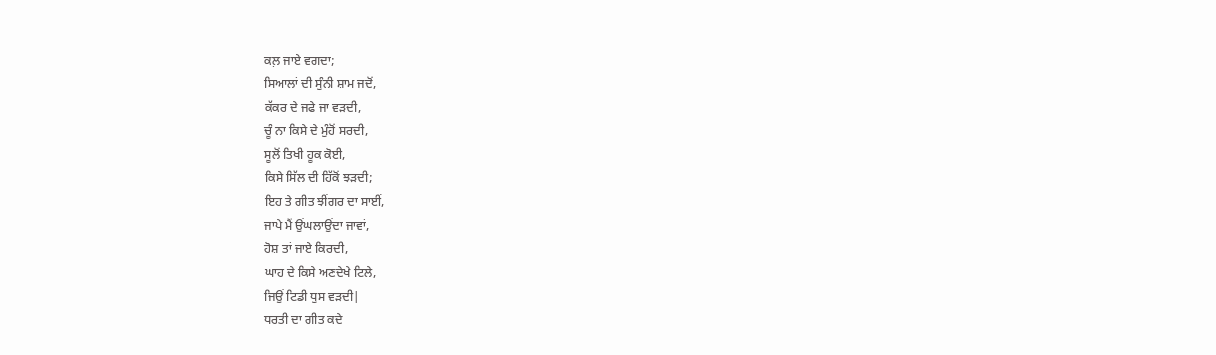ਕਲ਼ ਜਾਏ ਵਗਦਾ;
ਸਿਆਲਾਂ ਦੀ ਸੁੰਨੀ ਸ਼ਾਮ ਜਦੋਂ,
ਕੱਕਰ ਦੇ ਜਫੇ ਜਾ ਵੜਦੀ,
ਚੂੰ ਨਾ ਕਿਸੇ ਦੇ ਮੁੰਹੋਂ ਸਰਦੀ,
ਸੂਲੋਂ ਤਿਖੀ ਹੂਕ ਕੋਈ,
ਕਿਸੇ ਸਿੱਲ ਦੀ ਹਿੱਕੋਂ ਝੜਦੀ;
ਇਹ ਤੇ ਗੀਤ ਝੀਂਗਰ ਦਾ ਸਾਈਂ,
ਜਾਪੇ ਮੈਂ ਉਂਘਲਾਉਂਦਾ ਜਾਵਾਂ,
ਹੋਸ਼ ਤਾਂ ਜਾਏ ਕਿਰਦੀ,
ਘਾਹ ਦੇ ਕਿਸੇ ਅਣਦੇਖੇ ਟਿਲੇ,
ਜਿਉਂ ਟਿਡੀ ਧੁਸ ਵੜਦੀ|
ਧਰਤੀ ਦਾ ਗੀਤ ਕਦੇ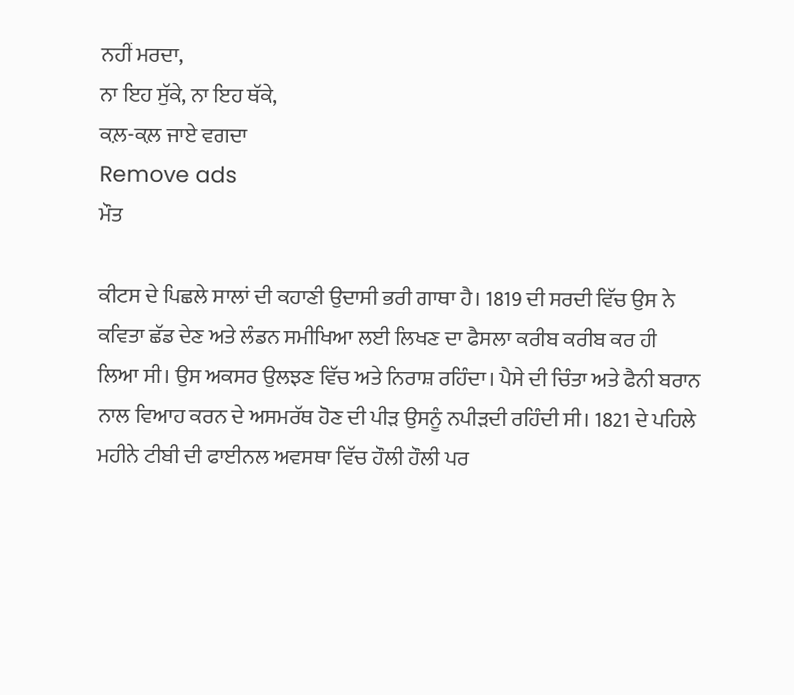ਨਹੀਂ ਮਰਦਾ,
ਨਾ ਇਹ ਸੁੱਕੇ, ਨਾ ਇਹ ਥੱਕੇ,
ਕਲ਼-ਕਲ਼ ਜਾਏ ਵਗਦਾ
Remove ads
ਮੌਤ

ਕੀਟਸ ਦੇ ਪਿਛਲੇ ਸਾਲਾਂ ਦੀ ਕਹਾਣੀ ਉਦਾਸੀ ਭਰੀ ਗਾਥਾ ਹੈ। 1819 ਦੀ ਸਰਦੀ ਵਿੱਚ ਉਸ ਨੇ ਕਵਿਤਾ ਛੱਡ ਦੇਣ ਅਤੇ ਲੰਡਨ ਸਮੀਖਿਆ ਲਈ ਲਿਖਣ ਦਾ ਫੈਸਲਾ ਕਰੀਬ ਕਰੀਬ ਕਰ ਹੀ ਲਿਆ ਸੀ। ਉਸ ਅਕਸਰ ਉਲਝਣ ਵਿੱਚ ਅਤੇ ਨਿਰਾਸ਼ ਰਹਿੰਦਾ। ਪੈਸੇ ਦੀ ਚਿੰਤਾ ਅਤੇ ਫੈਨੀ ਬਰਾਨ ਨਾਲ ਵਿਆਹ ਕਰਨ ਦੇ ਅਸਮਰੱਥ ਹੋਣ ਦੀ ਪੀੜ ਉਸਨੂੰ ਨਪੀੜਦੀ ਰਹਿੰਦੀ ਸੀ। 1821 ਦੇ ਪਹਿਲੇ ਮਹੀਨੇ ਟੀਬੀ ਦੀ ਫਾਈਨਲ ਅਵਸਥਾ ਵਿੱਚ ਹੌਲੀ ਹੌਲੀ ਪਰ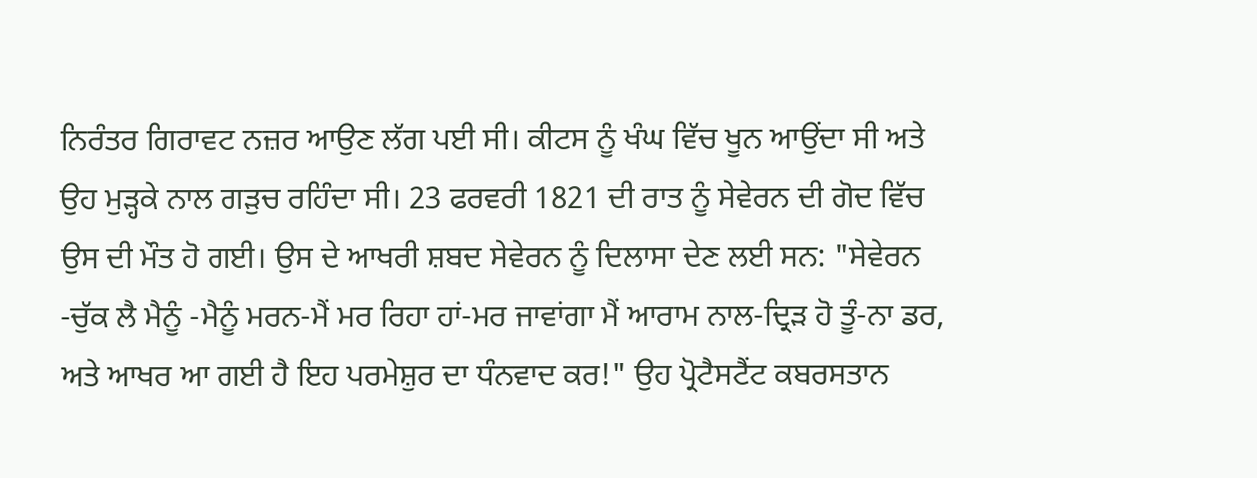ਨਿਰੰਤਰ ਗਿਰਾਵਟ ਨਜ਼ਰ ਆਉਣ ਲੱਗ ਪਈ ਸੀ। ਕੀਟਸ ਨੂੰ ਖੰਘ ਵਿੱਚ ਖੂਨ ਆਉਂਦਾ ਸੀ ਅਤੇ ਉਹ ਮੁੜ੍ਹਕੇ ਨਾਲ ਗੜੁਚ ਰਹਿੰਦਾ ਸੀ। 23 ਫਰਵਰੀ 1821 ਦੀ ਰਾਤ ਨੂੰ ਸੇਵੇਰਨ ਦੀ ਗੋਦ ਵਿੱਚ ਉਸ ਦੀ ਮੌਤ ਹੋ ਗਈ। ਉਸ ਦੇ ਆਖਰੀ ਸ਼ਬਦ ਸੇਵੇਰਨ ਨੂੰ ਦਿਲਾਸਾ ਦੇਣ ਲਈ ਸਨ: "ਸੇਵੇਰਨ -ਚੁੱਕ ਲੈ ਮੈਨੂੰ -ਮੈਨੂੰ ਮਰਨ-ਮੈਂ ਮਰ ਰਿਹਾ ਹਾਂ-ਮਰ ਜਾਵਾਂਗਾ ਮੈਂ ਆਰਾਮ ਨਾਲ-ਦ੍ਰਿੜ ਹੋ ਤੂੰ-ਨਾ ਡਰ, ਅਤੇ ਆਖਰ ਆ ਗਈ ਹੈ ਇਹ ਪਰਮੇਸ਼ੁਰ ਦਾ ਧੰਨਵਾਦ ਕਰ!" ਉਹ ਪ੍ਰੋਟੈਸਟੈਂਟ ਕਬਰਸਤਾਨ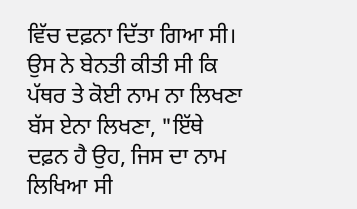ਵਿੱਚ ਦਫ਼ਨਾ ਦਿੱਤਾ ਗਿਆ ਸੀ। ਉਸ ਨੇ ਬੇਨਤੀ ਕੀਤੀ ਸੀ ਕਿ ਪੱਥਰ ਤੇ ਕੋਈ ਨਾਮ ਨਾ ਲਿਖਣਾ ਬੱਸ ਏਨਾ ਲਿਖਣਾ, "ਇੱਥੇ ਦਫ਼ਨ ਹੈ ਉਹ, ਜਿਸ ਦਾ ਨਾਮ ਲਿਖਿਆ ਸੀ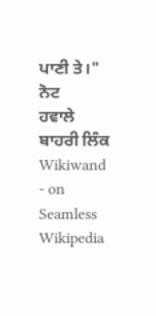ਪਾਣੀ ਤੇ।"
ਨੋਟ
ਹਵਾਲੇ
ਬਾਹਰੀ ਲਿੰਕ
Wikiwand - on
Seamless Wikipedia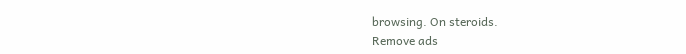browsing. On steroids.
Remove ads